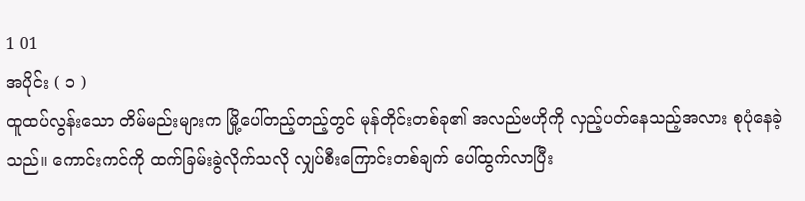1 01
အပိုင်း ( ၁ )
ထူထပ်လွန်းသော တိမ်မည်းများက မြို့ပေါ်တည့်တည့်တွင် မုန်တိုင်းတစ်ခု၏ အလည်ဗဟိုကို လှည့်ပတ်နေသည့်အလား စုပုံနေခဲ့သည်။ ကောင်းကင်ကို ထက်ခြမ်းခွဲလိုက်သလို လျှပ်စီးကြောင်းတစ်ချက် ပေါ်ထွက်လာပြီး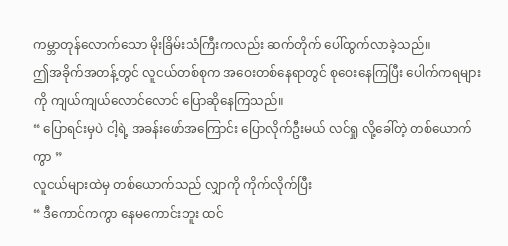ကမ္ဘာတုန်လောက်သော မိုးခြိမ်းသံကြီးကလည်း ဆက်တိုက် ပေါ်ထွက်လာခဲ့သည်။
ဤအခိုက်အတန့်တွင် လူငယ်တစ်စုက အဝေးတစ်နေရာတွင် စုဝေးနေကြပြီး ပေါက်ကရများကို ကျယ်ကျယ်လောင်လောင် ပြောဆိုနေကြသည်။
“ ပြောရင်းမှပဲ ငါ့ရဲ့ အခန်းဖော်အကြောင်း ပြောလိုက်ဦးမယ် လင်ရှု လို့ခေါ်တဲ့ တစ်ယောက်ကွာ ”
လူငယ်များထဲမှ တစ်ယောက်သည် လျှာကို ကိုက်လိုက်ပြီး
“ ဒီကောင်ကကွာ နေမကောင်းဘူး ထင်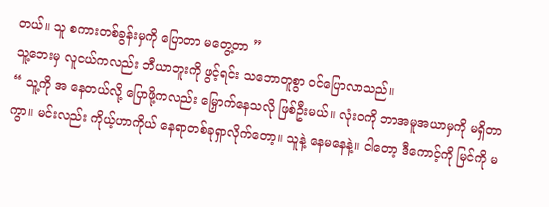တယ်။ သူ စကားတစ်ခွန်းမှကို ပြောတာ မတွေ့တာ ”
သူ့ဘေးမှ လူငယ်ကလည်း ဘီယာဘူးကို ဖွင့်ရင်း သဘောတူစွာ ဝင်ပြောလာသည်။
“ သူ့ကို အ နေတယ်လို့ ပြောဖို့ကလည်း မြှောက်နေသလို ဖြစ်ဦးမယ်။ လုံးဝကို ဘာအမူအယာမှကို မရှိတာကွာ။ မင်းလည်း ကိုယ့်ဟာကိုယ် နေရာတစ်ခုရှာလိုက်တော့။ သူနဲ့ နေမနေနဲ့။ ငါတော့ ဒီကောင့်ကို မြင်ကို မ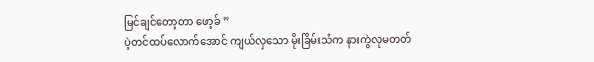မြင်ချင်တော့တာ ဖော့ခ် ”
ပဲ့တင်ထပ်လောက်အောင် ကျယ်လှသော မိုးခြိမ်းသံက နားကွဲလုမတတ်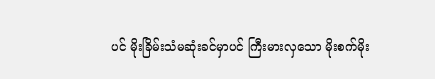ပင် မိုးခြိမ်းသံမဆုံးခင်မှာပင် ကြီးမားလှသော မိုးစက်မိုး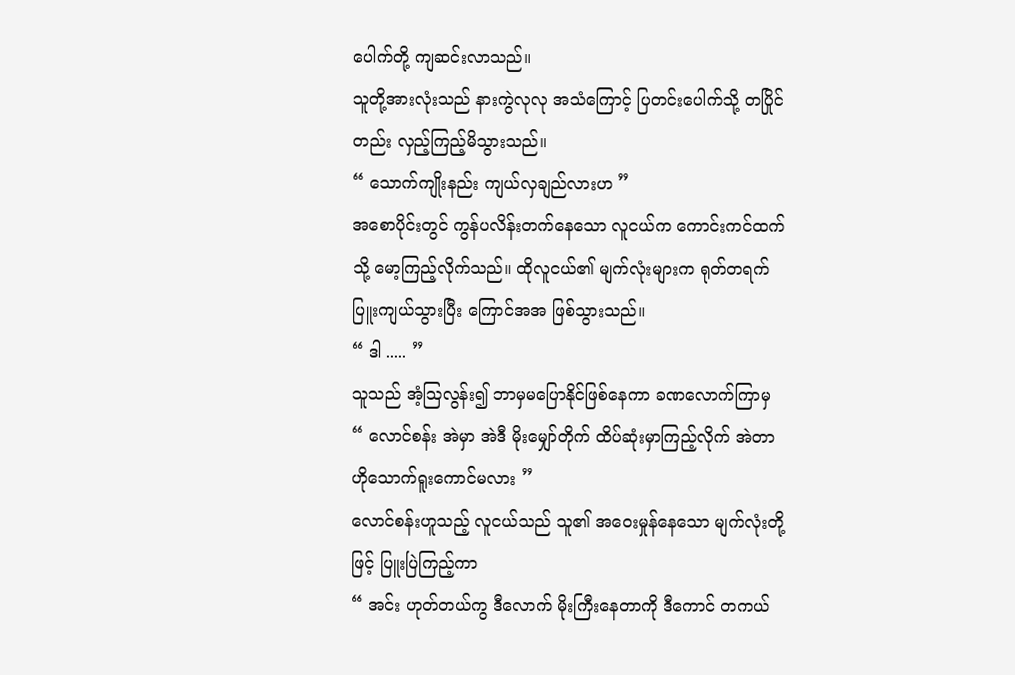ပေါက်တို့ ကျဆင်းလာသည်။
သူတို့အားလုံးသည် နားကွဲလုလု အသံကြောင့် ပြတင်းပေါက်သို့ တပြိုင်တည်း လှည့်ကြည့်မိသွားသည်။
“ သောက်ကျိုးနည်း ကျယ်လှချည်လားဟ ”
အစောပိုင်းတွင် ကွန်ပလိန်းတက်နေသော လူငယ်က ကောင်းကင်ထက်သို့ မော့ကြည့်လိုက်သည်။ ထိုလူငယ်၏ မျက်လုံးများက ရုတ်တရက် ပြူးကျယ်သွားပြီး ကြောင်အအ ဖြစ်သွားသည်။
“ ဒါ ..... ”
သူသည် အံ့ဩလွန်း၍ ဘာမှမပြောနိုင်ဖြစ်နေကာ ခဏလောက်ကြာမှ
“ လောင်စန်း အဲမှာ အဲဒီ မိုးမျှော်တိုက် ထိပ်ဆုံးမှာကြည့်လိုက် အဲတာ ဟိုသောက်ရူးကောင်မလား ”
လောင်စန်းဟူသည့် လူငယ်သည် သူ၏ အဝေးမှုန်နေသော မျက်လုံးတို့ဖြင့် ပြူးပြဲကြည့်ကာ
“ အင်း ဟုတ်တယ်ကွ ဒီလောက် မိုးကြီးနေတာကို ဒီကောင် တကယ်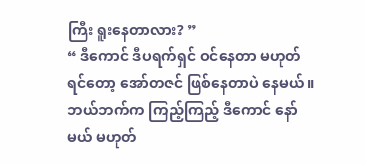ကြီး ရူးနေတာလား? ”
“ ဒီကောင် ဒီပရက်ရှင် ဝင်နေတာ မဟုတ်ရင်တော့ အော်တဇင် ဖြစ်နေတာပဲ နေမယ်။ ဘယ်ဘက်က ကြည့်ကြည့် ဒီကောင် နော်မယ် မဟုတ်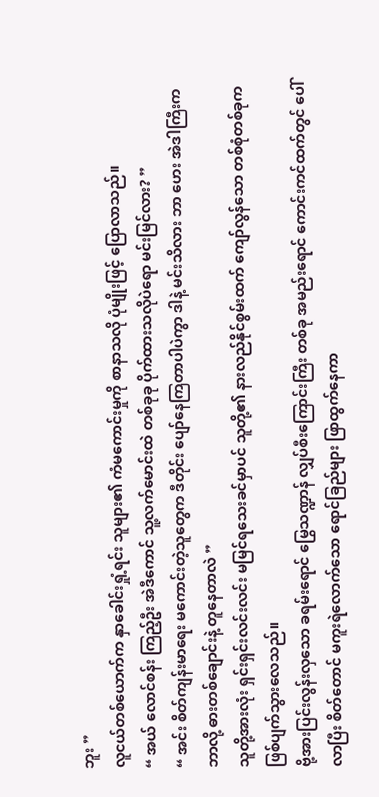ဘူး ”
လူငယ်တစ်ယောက်က နှာခေါင်းရှုံ့ရင်း သူများ၏ ကံမကောင်းမှုကို စာနာသလို ပုံမျိုးဖြင့် ပြောလာသည်။
“ အယ် လောင်စန်း ကြည့်ဦး အဲဒီကောင် သူ့လက်မောင်းထဲ တစ်ခုခု ပိုက်ထားသလိုပဲရော မင်းမြင်လား? ”
“ အင်း စိတ်ကျန်းမာရေး မကောင်းတဲ့သူတွေက ဒီတိုင်း ပျော်နေကြတာပါပဲကွာ ဒါနဲ့ မင်းသိလား ဘာ ဟေး အဲဒါကြီးက ဘာလို့ ဓားတစ်ချောင်းနဲ့ တူနေတာလဲ ”
သူတို့အားလုံး ရှင်းရှင်းလင်းလင်း မမြင်ရသေးခင်မှာပင် သူတို့၏ နားလည်နိုင်စွမ်းထက် ကျော်လွန်သော တစ်စုံတစ်ခုက ဖြစ်ပျက်သွားလေသည်။
ဗို့အားပြင်းလွန်းလှသော ခရမ်းရောင် မြွေသဏ္ဍာန် လျှပ်စီးကြောင်းကြီး တစ်ခု အမည်းရောင် ကောင်းကင်ထက်တွင် ပေါ်လာပြီး စိတ်တောင် မကူးရဲလောက်သော ရောင်ခြည်များ ဖြာထွက်နေကာ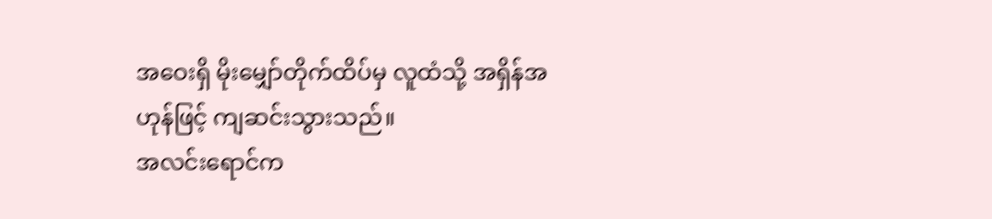အဝေးရှိ မိုးမျှော်တိုက်ထိပ်မှ လူထံသို့ အရှိန်အဟုန်ဖြင့် ကျဆင်းသွားသည်။
အလင်းရောင်က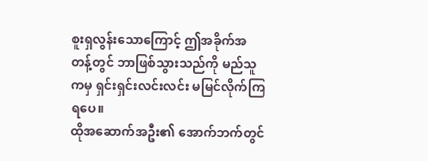စူးရှလွန်းသောကြောင့် ဤအခိုက်အတန့်တွင် ဘာဖြစ်သွားသည်ကို မည်သူကမှ ရှင်းရှင်းလင်းလင်း မမြင်လိုက်ကြရပေ။
ထိုအဆောက်အဦး၏ အောက်ဘက်တွင်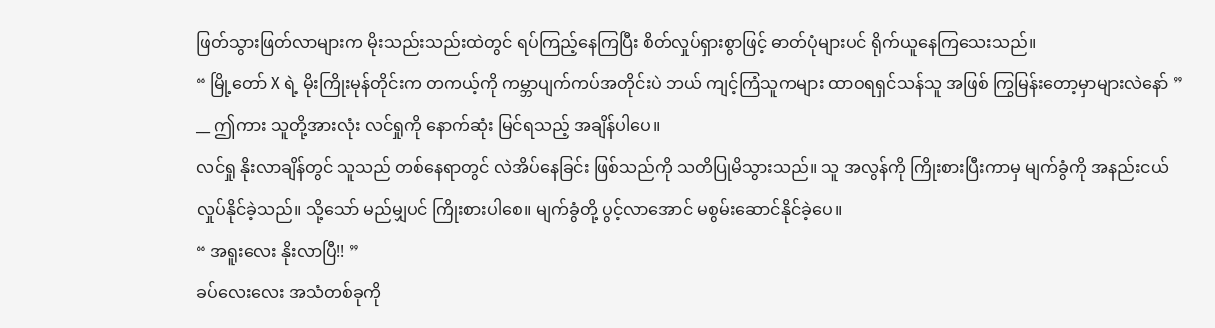ဖြတ်သွားဖြတ်လာများက မိုးသည်းသည်းထဲတွင် ရပ်ကြည့်နေကြပြီး စိတ်လှုပ်ရှားစွာဖြင့် ဓာတ်ပုံများပင် ရိုက်ယူနေကြသေးသည်။
“ မြို့တော် X ရဲ့ မိုးကြိုးမုန်တိုင်းက တကယ့်ကို ကမ္ဘာပျက်ကပ်အတိုင်းပဲ ဘယ် ကျင့်ကြံသူကများ ထာဝရရှင်သန်သူ အဖြစ် ကြွမြန်းတော့မှာများလဲနော် ”
__ ဤကား သူတို့အားလုံး လင်ရှုကို နောက်ဆုံး မြင်ရသည့် အချိန်ပါပေ။
လင်ရှု နိုးလာချိန်တွင် သူသည် တစ်နေရာတွင် လဲအိပ်နေခြင်း ဖြစ်သည်ကို သတိပြုမိသွားသည်။ သူ အလွန်ကို ကြိုးစားပြီးကာမှ မျက်ခွံကို အနည်းငယ် လှုပ်နိုင်ခဲ့သည်။ သို့သော် မည်မျှပင် ကြိုးစားပါစေ။ မျက်ခွံတို့ ပွင့်လာအောင် မစွမ်းဆောင်နိုင်ခဲ့ပေ။
“ အရူးလေး နိုးလာပြီ!! ”
ခပ်လေးလေး အသံတစ်ခုကို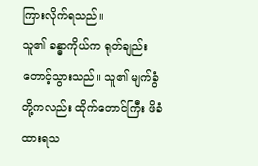ကြားလိုက်ရသည်။
သူ၏ ခန္ဓာကိုယ်က ရုတ်ချည်း တောင့်သွားသည်။ သူ၏ မျက်ခွံတို့ကလည်း ထိုက်တောင်ကြီး ဖိခံထားရသ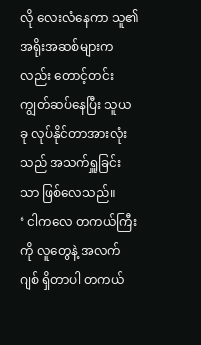လို လေးလံနေကာ သူ၏ အရိုးအဆစ်များကလည်း တောင့်တင်းကျွတ်ဆပ်နေပြီး သူယခု လုပ်နိုင်တာအားလုံးသည် အသက်ရှူခြင်းသာ ဖြစ်လေသည်။
‘ ငါကလေ တကယ်ကြီးကို လူတွေနဲ့ အလက်ဂျစ် ရှိတာပါ တကယ်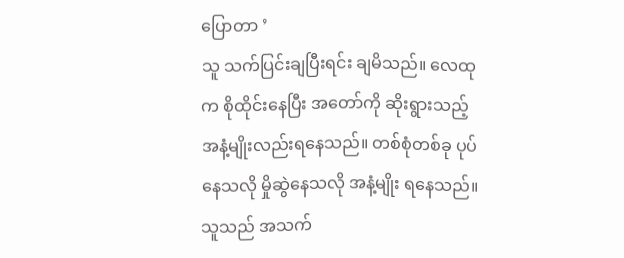ပြောတာ ’
သူ သက်ပြင်းချပြီးရင်း ချမိသည်။ လေထုက စိုထိုင်းနေပြီး အတော်ကို ဆိုးရွားသည့် အနံ့မျိုးလည်းရနေသည်။ တစ်စုံတစ်ခု ပုပ်နေသလို မှိုဆွဲနေသလို အနံ့မျိုး ရနေသည်။
သူသည် အသက်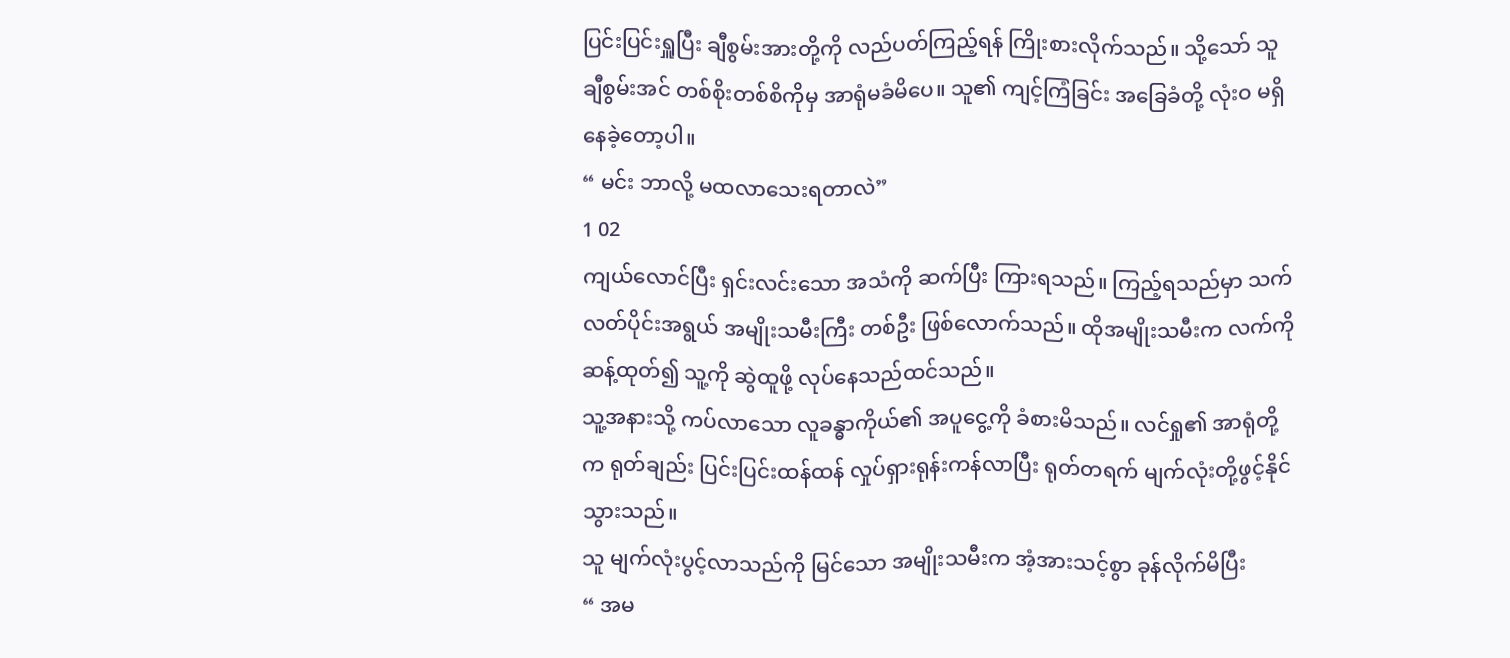ပြင်းပြင်းရှူပြီး ချီစွမ်းအားတို့ကို လည်ပတ်ကြည့်ရန် ကြိုးစားလိုက်သည်။ သို့သော် သူ ချီစွမ်းအင် တစ်စိုးတစ်စိကိုမှ အာရုံမခံမိပေ။ သူ၏ ကျင့်ကြံခြင်း အခြေခံတို့ လုံးဝ မရှိနေခဲ့တော့ပါ။
“ မင်း ဘာလို့ မထလာသေးရတာလဲ”
1 02
ကျယ်လောင်ပြီး ရှင်းလင်းသော အသံကို ဆက်ပြီး ကြားရသည်။ ကြည့်ရသည်မှာ သက်လတ်ပိုင်းအရွယ် အမျိုးသမီးကြီး တစ်ဦး ဖြစ်လောက်သည်။ ထိုအမျိုးသမီးက လက်ကို ဆန့်ထုတ်၍ သူ့ကို ဆွဲထူဖို့ လုပ်နေသည်ထင်သည်။
သူ့အနားသို့ ကပ်လာသော လူခန္ဓာကိုယ်၏ အပူငွေ့ကို ခံစားမိသည်။ လင်ရှု၏ အာရုံတို့က ရုတ်ချည်း ပြင်းပြင်းထန်ထန် လှုပ်ရှားရုန်းကန်လာပြီး ရုတ်တရက် မျက်လုံးတို့ဖွင့်နိုင်သွားသည်။
သူ မျက်လုံးပွင့်လာသည်ကို မြင်သော အမျိုးသမီးက အံ့အားသင့်စွာ ခုန်လိုက်မိပြီး
“ အမ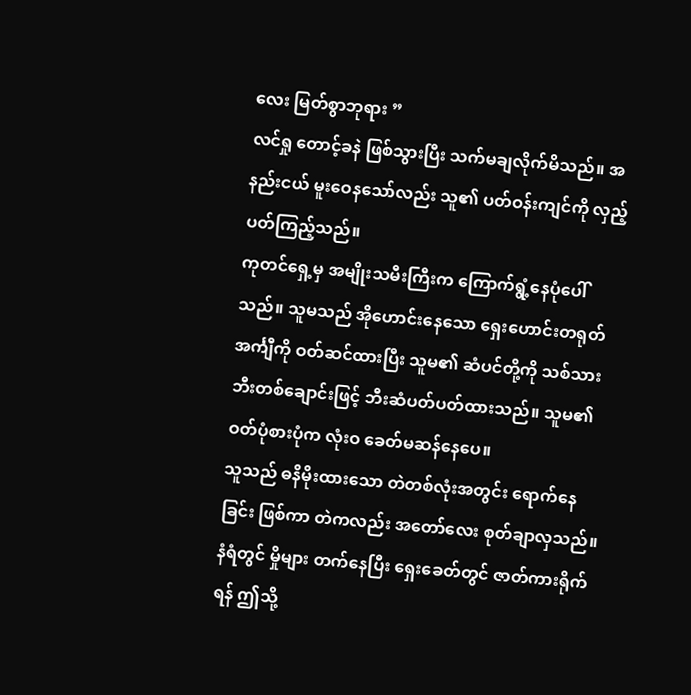လေး မြတ်စွာဘုရား ”
လင်ရှု တောင့်ခနဲ ဖြစ်သွားပြီး သက်မချလိုက်မိသည်။ အနည်းငယ် မူးဝေနသော်လည်း သူ၏ ပတ်ဝန်းကျင်ကို လှည့်ပတ်ကြည့်သည်။
ကုတင်ရှေ့မှ အမျိုးသမီးကြီးက ကြောက်ရွံ့နေပုံပေါ်သည်။ သူမသည် အိုဟောင်းနေသော ရှေးဟောင်းတရုတ်အင်္ကျီကို ဝတ်ဆင်ထားပြီး သူမ၏ ဆံပင်တို့ကို သစ်သားဘီးတစ်ချောင်းဖြင့် ဘီးဆံပတ်ပတ်ထားသည်။ သူမ၏ ဝတ်ပုံစားပုံက လုံးဝ ခေတ်မဆန်နေပေ။
သူသည် ဓနိမိုးထားသော တဲတစ်လုံးအတွင်း ရောက်နေခြင်း ဖြစ်ကာ တဲကလည်း အတော်လေး စုတ်ချာလှသည်။ နံရံတွင် မှိုများ တက်နေပြီး ရှေးခေတ်တွင် ဇာတ်ကားရိုက်ရန် ဤသို့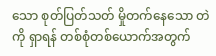သော စုတ်ပြတ်သတ် မှိုတက်နေသော တဲကို ရှာရန် တစ်စုံတစ်ယောက်အတွက်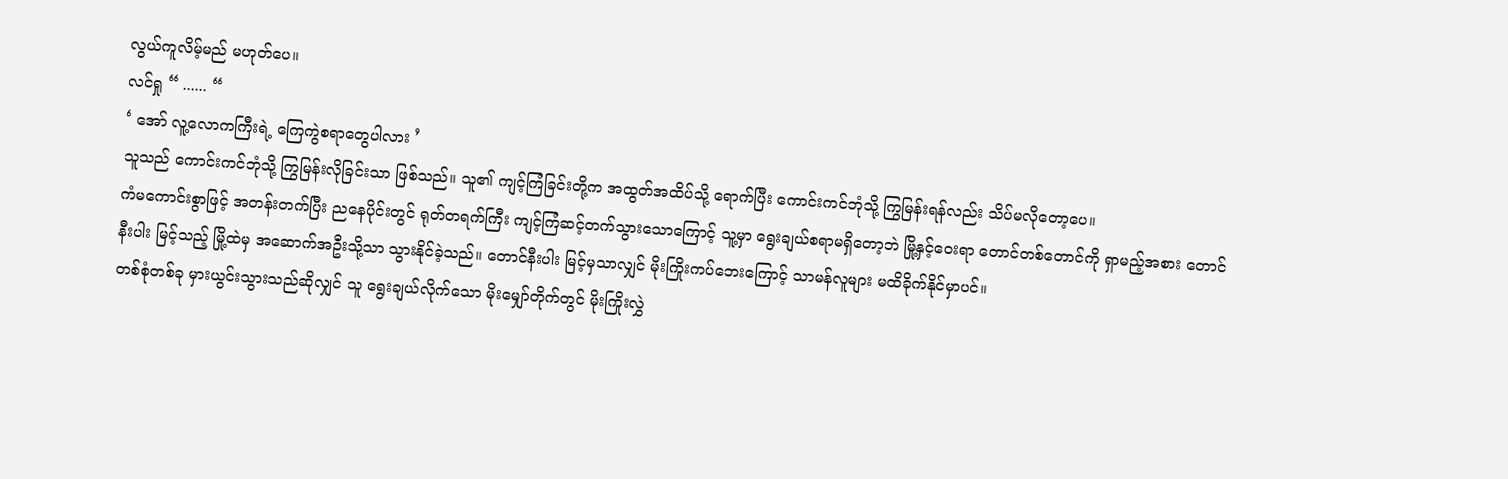လွယ်ကူလိမ့်မည် မဟုတ်ပေ။
လင်ရှု “ ...... “
‘ အော် လူ့လောကကြီးရဲ့ ကြေကွဲစရာတွေပါလား ’
သူသည် ကောင်းကင်ဘုံသို့ ကြွမြန်းလိုခြင်းသာ ဖြစ်သည်။ သူ၏ ကျင့်ကြံခြင်းတို့က အထွတ်အထိပ်သို့ ရောက်ပြီး ကောင်းကင်ဘုံသို့ ကြွမြန်းရန်လည်း သိပ်မလိုတော့ပေ။
ကံမကောင်းစွာဖြင့် အတန်းတက်ပြီး ညနေပိုင်းတွင် ရုတ်တရက်ကြီး ကျင့်ကြံဆင့်တက်သွားသောကြောင့် သူ့မှာ ရွေးချယ်စရာမရှိတော့ဘဲ မြို့နှင့်ဝေးရာ တောင်တစ်တောင်ကို ရှာမည့်အစား တောင်နီးပါး မြင့်သည့် မြို့ထဲမှ အဆောက်အဦးသို့သာ သွားနိုင်ခဲ့သည်။ တောင်နီးပါး မြင့်မှသာလျှင် မိုးကြိုးကပ်ဘေးကြောင့် သာမန်လူများ မထိခိုက်နိုင်မှာပင်။
တစ်စုံတစ်ခု မှားယွင်းသွားသည်ဆိုလျှင် သူ ရွေးချယ်လိုက်သော မိုးမျှော်တိုက်တွင် မိုးကြိုးလွှဲ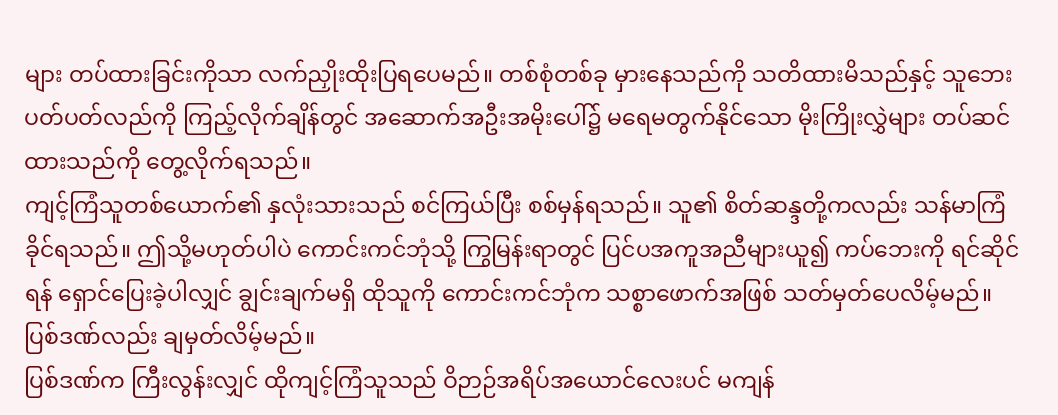များ တပ်ထားခြင်းကိုသာ လက်ညှိုးထိုးပြရပေမည်။ တစ်စုံတစ်ခု မှားနေသည်ကို သတိထားမိသည်နှင့် သူဘေးပတ်ပတ်လည်ကို ကြည့်လိုက်ချိန်တွင် အဆောက်အဦးအမိုးပေါ်၌ မရေမတွက်နိုင်သော မိုးကြိုးလွှဲများ တပ်ဆင်ထားသည်ကို တွေ့လိုက်ရသည်။
ကျင့်ကြံသူတစ်ယောက်၏ နှလုံးသားသည် စင်ကြယ်ပြီး စစ်မှန်ရသည်။ သူ၏ စိတ်ဆန္ဒတို့ကလည်း သန်မာကြံခိုင်ရသည်။ ဤသို့မဟုတ်ပါပဲ ကောင်းကင်ဘုံသို့ ကြွမြန်းရာတွင် ပြင်ပအကူအညီများယူ၍ ကပ်ဘေးကို ရင်ဆိုင်ရန် ရှောင်ပြေးခဲ့ပါလျှင် ချွင်းချက်မရှိ ထိုသူကို ကောင်းကင်ဘုံက သစ္စာဖောက်အဖြစ် သတ်မှတ်ပေလိမ့်မည်။ ပြစ်ဒဏ်လည်း ချမှတ်လိမ့်မည်။
ပြစ်ဒဏ်က ကြီးလွန်းလျှင် ထိုကျင့်ကြံသူသည် ဝိဉာဉ်အရိပ်အယောင်လေးပင် မကျန်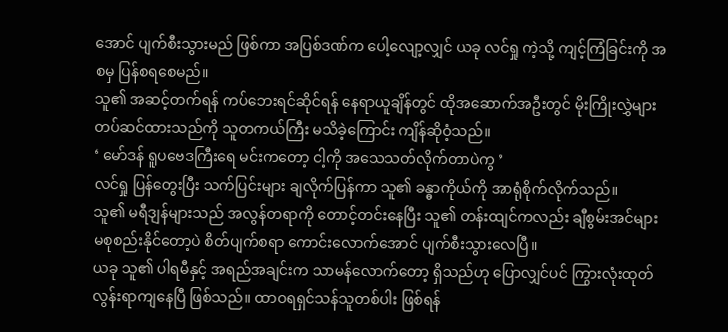အောင် ပျက်စီးသွားမည် ဖြစ်ကာ အပြစ်ဒဏ်က ပေါ့လျော့လျှင် ယခု လင်ရှု ကဲ့သို့ ကျင့်ကြံခြင်းကို အစမှ ပြန်စရစေမည်။
သူ၏ အဆင့်တက်ရန် ကပ်ဘေးရင်ဆိုင်ရန် နေရာယူချိန်တွင် ထိုအဆောက်အဦးတွင် မိုးကြိုးလွှဲများ တပ်ဆင်ထားသည်ကို သူတကယ်ကြီး မသိခဲ့ကြောင်း ကျိန်ဆိုဝံ့သည်။
‘ မော်ဒန် ရူပဗေဒကြီးရေ မင်းကတော့ ငါ့ကို အသေသတ်လိုက်တာပဲကွ ’
လင်ရှု ပြန်တွေးပြီး သက်ပြင်းများ ချလိုက်ပြန်ကာ သူ၏ ခန္ဓာကိုယ်ကို အာရုံစိုက်လိုက်သည်။
သူ၏ မရီဒျန်များသည် အလွန်တရာကို တောင့်တင်းနေပြီး သူ၏ တန်းထျင်ကလည်း ချီစွမ်းအင်များ မစုစည်းနိုင်တော့ပဲ စိတ်ပျက်စရာ ကောင်းလောက်အောင် ပျက်စီးသွားလေပြီ။
ယခု သူ၏ ပါရမီနှင့် အရည်အချင်းက သာမန်လောက်တော့ ရှိသည်ဟု ပြောလျှင်ပင် ကြွားလုံးထုတ်လွန်းရာကျနေပြီ ဖြစ်သည်။ ထာဝရရှင်သန်သူတစ်ပါး ဖြစ်ရန်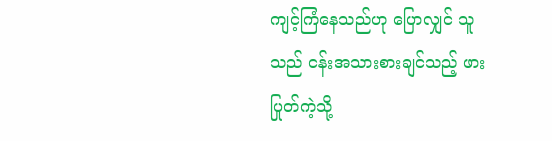ကျင့်ကြံနေသည်ဟု ပြောလျှင် သူသည် ငန်းအသားစားချင်သည့် ဖားပြုတ်ကဲ့သို့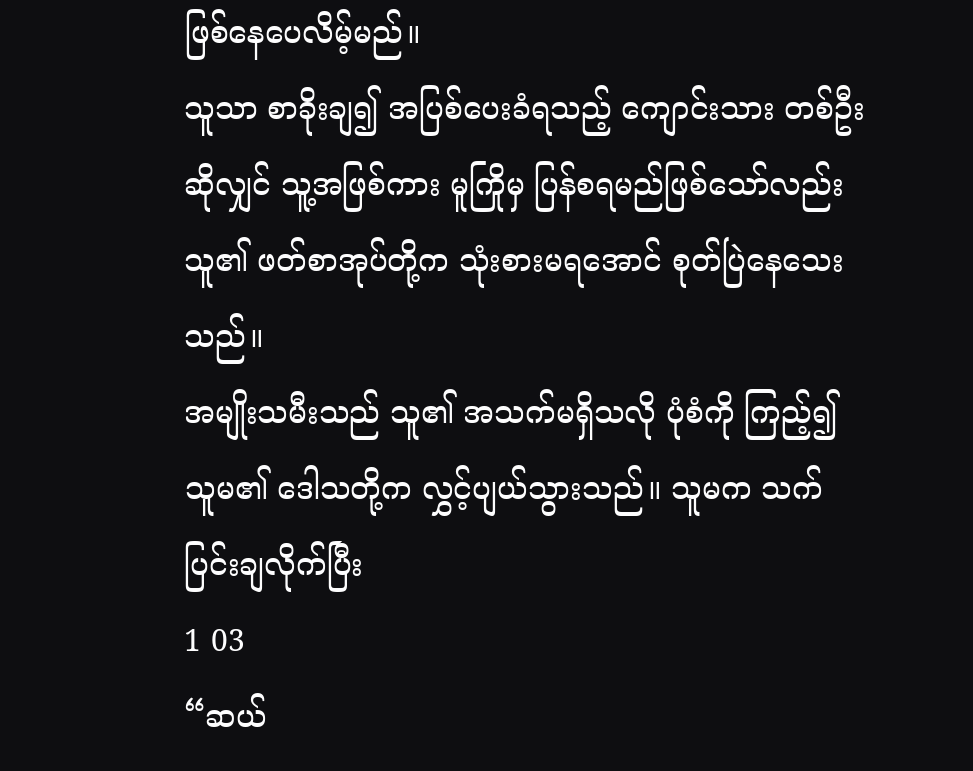ဖြစ်နေပေလိမ့်မည်။
သူသာ စာခိုးချ၍ အပြစ်ပေးခံရသည့် ကျောင်းသား တစ်ဦးဆိုလျှင် သူ့အဖြစ်ကား မူကြိုမှ ပြန်စရမည်ဖြစ်သော်လည်း သူ၏ ဖတ်စာအုပ်တို့က သုံးစားမရအောင် စုတ်ပြဲနေသေးသည်။
အမျိုးသမီးသည် သူ၏ အသက်မရှိသလို ပုံစံကို ကြည့်၍ သူမ၏ ဒေါသတို့က လွှင့်ပျယ်သွားသည်။ သူမက သက်ပြင်းချလိုက်ပြီး
1 03
“ဆယ်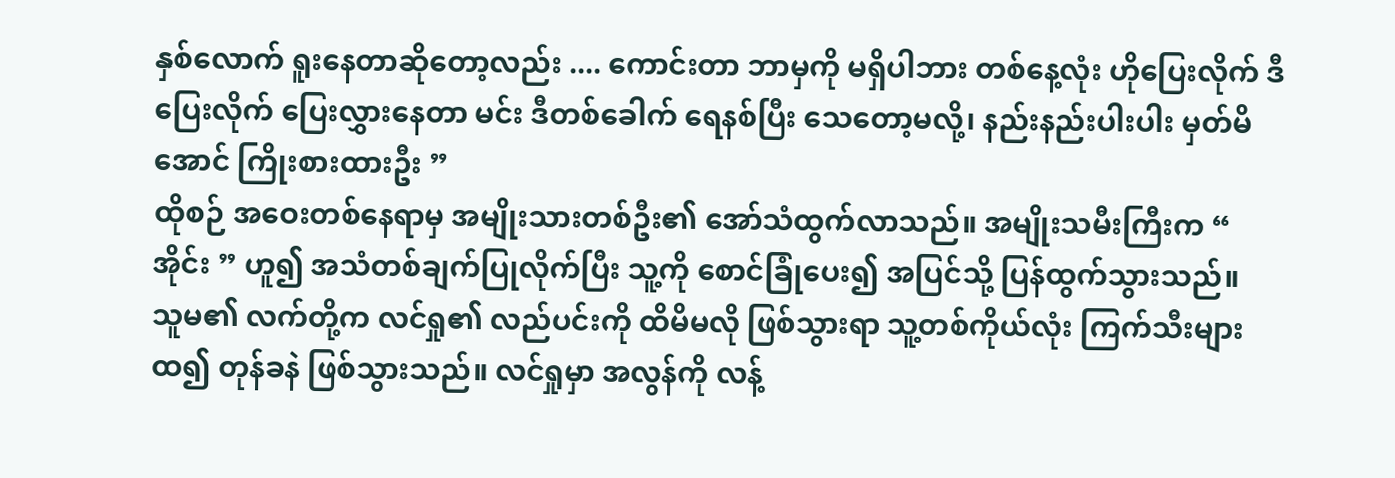နှစ်လောက် ရူးနေတာဆိုတော့လည်း .... ကောင်းတာ ဘာမှကို မရှိပါဘား တစ်နေ့လုံး ဟိုပြေးလိုက် ဒီပြေးလိုက် ပြေးလွှားနေတာ မင်း ဒီတစ်ခေါက် ရေနစ်ပြီး သေတော့မလို့၊ နည်းနည်းပါးပါး မှတ်မိအောင် ကြိုးစားထားဦး ”
ထိုစဉ် အဝေးတစ်နေရာမှ အမျိုးသားတစ်ဦး၏ အော်သံထွက်လာသည်။ အမျိုးသမီးကြီးက “ အိုင်း ” ဟူ၍ အသံတစ်ချက်ပြုလိုက်ပြီး သူ့ကို စောင်ခြုံပေး၍ အပြင်သို့ ပြန်ထွက်သွားသည်။
သူမ၏ လက်တို့က လင်ရှု၏ လည်ပင်းကို ထိမိမလို ဖြစ်သွားရာ သူ့တစ်ကိုယ်လုံး ကြက်သီးများထ၍ တုန်ခနဲ ဖြစ်သွားသည်။ လင်ရှုမှာ အလွန်ကို လန့်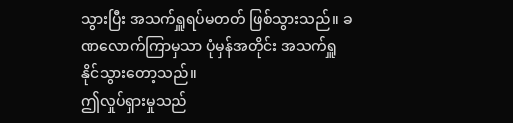သွားပြီး အသက်ရှူရပ်မတတ် ဖြစ်သွားသည်။ ခဏလောက်ကြာမှသာ ပုံမှန်အတိုင်း အသက်ရှူနိုင်သွားတော့သည်။
ဤလှုပ်ရှားမှုသည်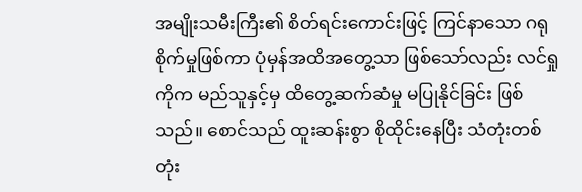အမျိုးသမီးကြီး၏ စိတ်ရင်းကောင်းဖြင့် ကြင်နာသော ဂရုစိုက်မှုဖြစ်ကာ ပုံမှန်အထိအတွေ့သာ ဖြစ်သော်လည်း လင်ရှုကိုက မည်သူနှင့်မှ ထိတွေ့ဆက်ဆံမှု မပြုနိုင်ခြင်း ဖြစ်သည်။ စောင်သည် ထူးဆန်းစွာ စိုထိုင်းနေပြီး သံတုံးတစ်တုံး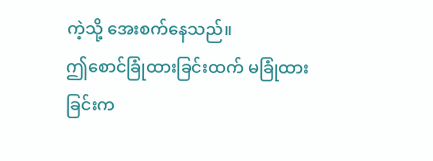ကဲ့သို့ အေးစက်နေသည်။
ဤစောင်ခြုံထားခြင်းထက် မခြုံထားခြင်းက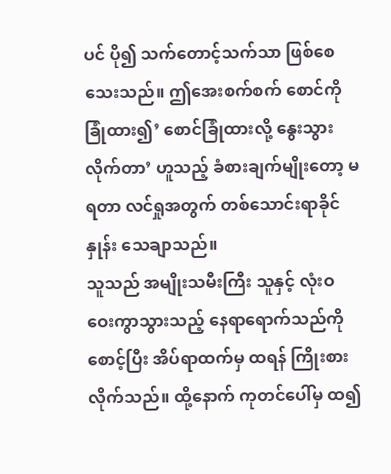ပင် ပို၍ သက်တောင့်သက်သာ ဖြစ်စေသေးသည်။ ဤအေးစက်စက် စောင်ကို ခြုံထား၍’ စောင်ခြုံထားလို့ နွေးသွားလိုက်တာ’ ဟူသည့် ခံစားချက်မျိုးတော့ မရတာ လင်ရှုအတွက် တစ်သောင်းရာခိုင်နှုန်း သေချာသည်။
သူသည် အမျိုးသမီးကြီး သူနှင့် လုံးဝ ဝေးကွာသွားသည့် နေရာရောက်သည်ကို စောင့်ပြီး အိပ်ရာထက်မှ ထရန် ကြိုးစားလိုက်သည်။ ထို့နောက် ကုတင်ပေါ်မှ ထ၍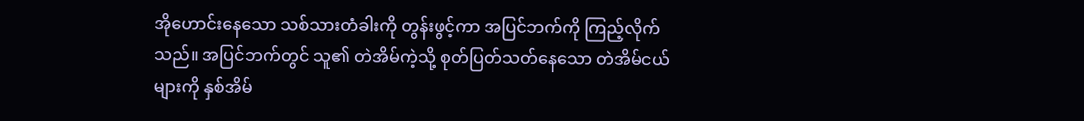အိုဟောင်းနေသော သစ်သားတံခါးကို တွန်းဖွင့်ကာ အပြင်ဘက်ကို ကြည့်လိုက်သည်။ အပြင်ဘက်တွင် သူ၏ တဲအိမ်ကဲ့သို့ စုတ်ပြတ်သတ်နေသော တဲအိမ်ငယ်များကို နှစ်အိမ်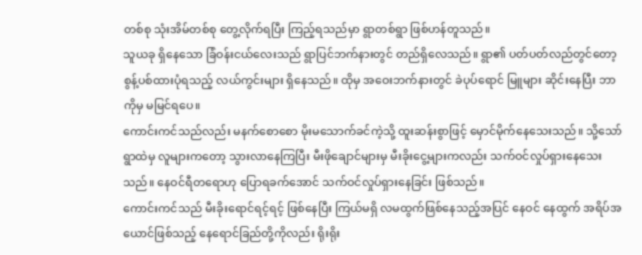တစ်စု သုံးအိမ်တစ်စု တွေ့လိုက်ရပြီး ကြည့်ရသည်မှာ ရွာတစ်ရွာ ဖြစ်ဟန်တူသည်။
သူယခု ရှိနေသော ခြံဝန်းငယ်လေးသည် ရွာပြင်ဘက်နားတွင် တည်ရှိလေသည်။ ရွာ၏ ပတ်ပတ်လည်တွင်တော့ စွန့်ပစ်ထားပုံရသည့် လယ်ကွင်းများ ရှိနေသည်။ ထိုမှ အဝေးဘက်နားတွင် ခဲပုပ်ရောင် မြူများ ဆိုင်းနေပြီး ဘာကိုမှ မမြင်ရပေ။
ကောင်းကင်သည်လည်း မနက်စောစော မိုးမသောက်ခင်ကဲ့သို့ ထူးဆန်းစွာဖြင့် မှောင်မိုက်နေသေးသည်။ သို့သော် ရွာထဲမှ လူများကတော့ သွားလာနေကြပြီး မီးဖိုချောင်များမှ မီးခိုးငွေ့များကလည်း သက်ဝင်လှုပ်ရှားနေသေးသည်။ နေဝင်ရီတရောဟု ပြောရခက်အောင် သက်ဝင်လှုပ်ရှားနေခြင်း ဖြစ်သည်။
ကောင်းကင်သည် မီးခိုးရောင်ရင့်ရင့် ဖြစ်နေပြီး ကြယ်မရှိ လမထွက်ဖြစ်နေသည့်အပြင် နေဝင် နေထွက် အရိပ်အယောင်ဖြစ်သည့် နေရောင်ခြည်တို့ကိုလည်း ရိုးရိုး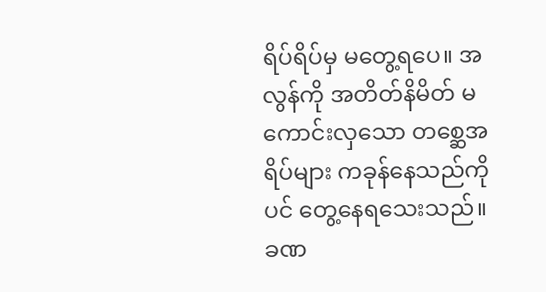ရိပ်ရိပ်မှ မတွေ့ရပေ။ အလွန်ကို အတိတ်နိမိတ် မကောင်းလှသော တစ္ဆေအရိပ်များ ကခုန်နေသည်ကိုပင် တွေ့နေရသေးသည်။ ခဏ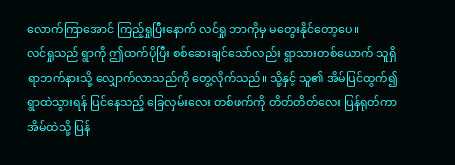လောက်ကြာအောင် ကြည့်ရှုပြီးနောက် လင်ရှု ဘာကိုမှ မတွေးနိုင်တော့ပေ။
လင်ရှုသည် ရွာကို ဤထက်ပိုပြီး စစ်ဆေးချင်သော်လည်း ရွာသားတစ်ယောက် သူရှိရာဘက်နားသို့ လျှောက်လာသည်ကို တွေ့လိုက်သည်။ သို့နှင့် သူ၏ အိမ်ပြင်ထွက်၍ ရွာထဲသွားရန် ပြင်နေသည့် ခြေလှမ်းလေး တစ်ဖက်ကို တိတ်တိတ်လေး ပြန်ရုတ်ကာ အိမ်ထဲသို့ ပြန်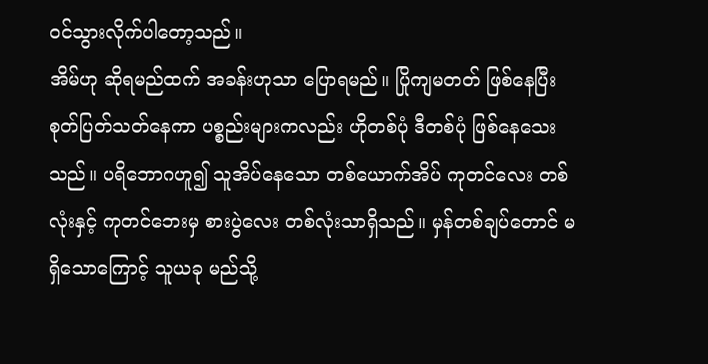ဝင်သွားလိုက်ပါတော့သည်။
အိမ်ဟု ဆိုရမည်ထက် အခန်းဟုသာ ပြောရမည်။ ပြိုကျမတတ် ဖြစ်နေပြီး စုတ်ပြတ်သတ်နေကာ ပစ္စည်းများကလည်း ဟိုတစ်ပုံ ဒီတစ်ပုံ ဖြစ်နေသေးသည်။ ပရိဘောဂဟူ၍ သူအိပ်နေသော တစ်ယောက်အိပ် ကုတင်လေး တစ်လုံးနှင့် ကုတင်ဘေးမှ စားပွဲလေး တစ်လုံးသာရှိသည်။ မှန်တစ်ချပ်တောင် မရှိသောကြောင့် သူယခု မည်သို့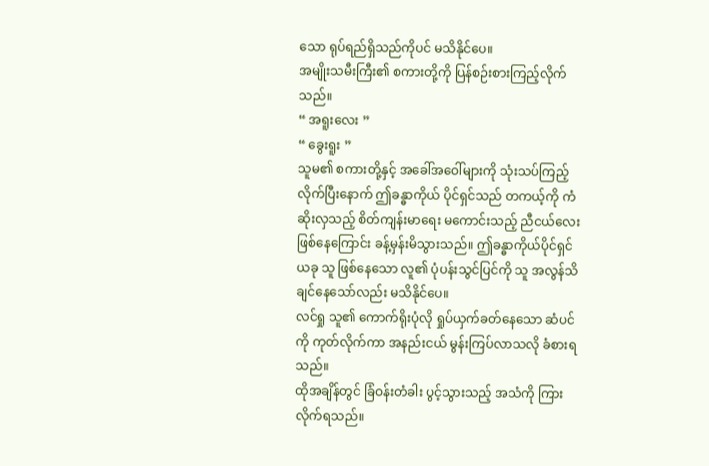သော ရုပ်ရည်ရှိသည်ကိုပင် မသိနိုင်ပေ။
အမျိုးသမီးကြီး၏ စကားတို့ကို ပြန်စဉ်းစားကြည့်လိုက်သည်။
“ အရူးလေး ”
“ ခွေးရူး ”
သူမ၏ စကားတို့နှင့် အခေါ်အဝေါ်များကို သုံးသပ်ကြည့်လိုက်ပြီးနောက် ဤခန္ဓာကိုယ် ပိုင်ရှင်သည် တကယ့်ကို ကံဆိုးလှသည့် စိတ်ကျန်းမာရေး မကောင်းသည့် ညီငယ်လေး ဖြစ်နေကြောင်း ခန့်မှန်းမိသွားသည်။ ဤခန္ဓာကိုယ်ပိုင်ရှင် ယခု သူ ဖြစ်နေသော လူ၏ ပုံပန်းသွင်ပြင်ကို သူ အလွန်သိချင်နေသော်လည်း မသိနိုင်ပေ။
လင်ရှု သူ၏ ကောက်ရိုးပုံလို ရှုပ်ယှက်ခတ်နေသော ဆံပင်ကို ကုတ်လိုက်ကာ အနည်းငယ် မွန်းကြပ်လာသလို ခံစားရသည်။
ထိုအချိန်တွင် ခြံဝန်းတံခါး ပွင့်သွားသည့် အသံကို ကြားလိုက်ရသည်။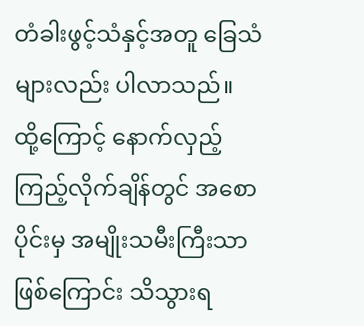တံခါးဖွင့်သံနှင့်အတူ ခြေသံများလည်း ပါလာသည်။ ထို့ကြောင့် နောက်လှည့်ကြည့်လိုက်ချိန်တွင် အစောပိုင်းမှ အမျိုးသမီးကြီးသာ ဖြစ်ကြောင်း သိသွားရ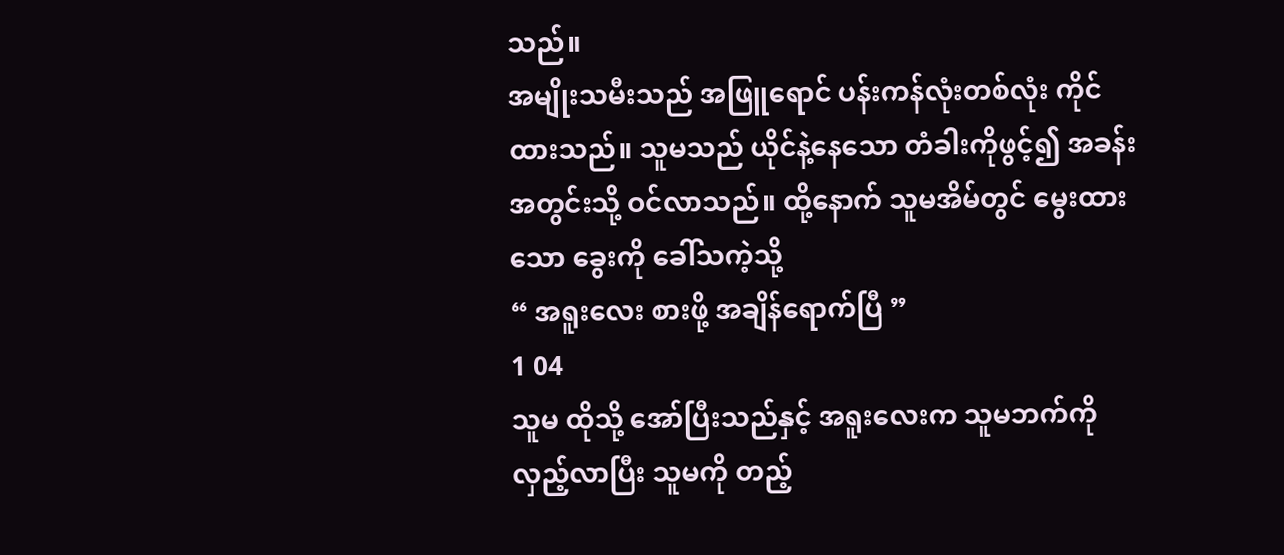သည်။
အမျိုးသမီးသည် အဖြူရောင် ပန်းကန်လုံးတစ်လုံး ကိုင်ထားသည်။ သူမသည် ယိုင်နဲ့နေသော တံခါးကိုဖွင့်၍ အခန်းအတွင်းသို့ ဝင်လာသည်။ ထို့နောက် သူမအိမ်တွင် မွေးထားသော ခွေးကို ခေါ်သကဲ့သို့
“ အရူးလေး စားဖို့ အချိန်ရောက်ပြီ ”
1 04
သူမ ထိုသို့ အော်ပြီးသည်နှင့် အရူးလေးက သူမဘက်ကို လှည့်လာပြီး သူမကို တည့်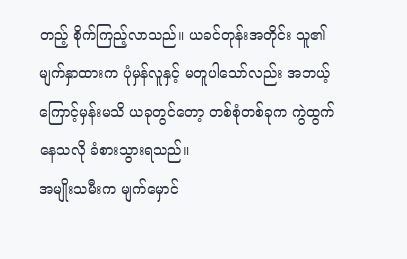တည့် စိုက်ကြည့်လာသည်။ ယခင်တုန်းအတိုင်း သူ၏ မျက်နှာထားက ပုံမှန်လူနှင့် မတူပါသော်လည်း အဘယ့်ကြောင့်မှန်းမသိ ယခုတွင်တော့ တစ်စုံတစ်ခုက ကွဲထွက်နေသလို ခံစားသွားရသည်။
အမျိုးသမီးက မျက်မှောင်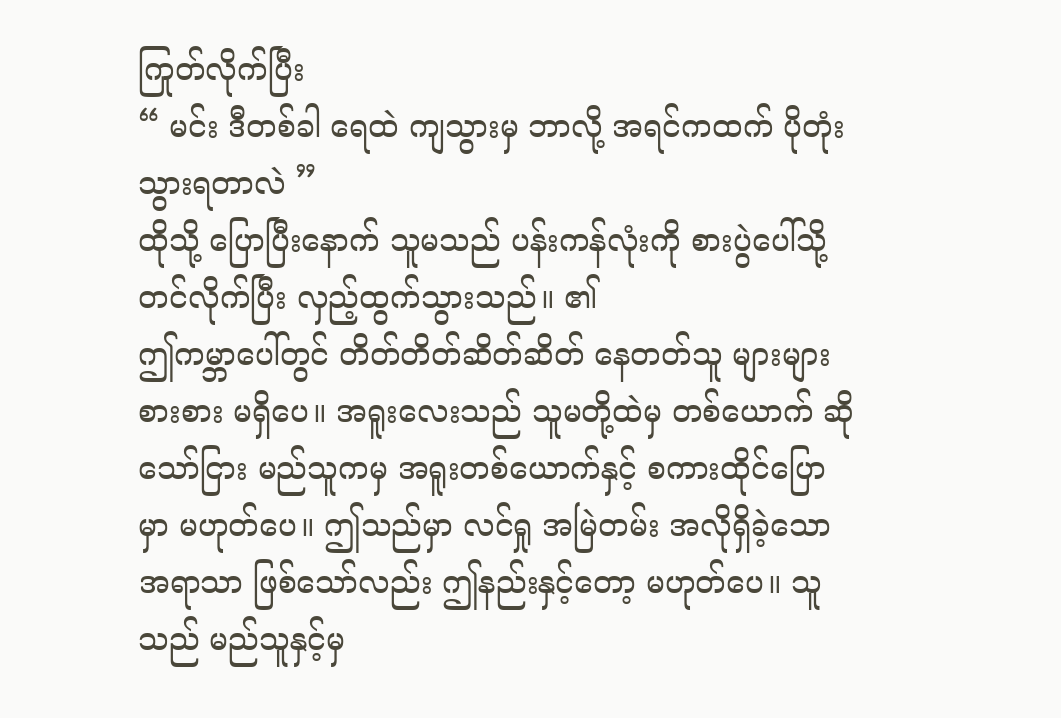ကြုတ်လိုက်ပြီး
“ မင်း ဒီတစ်ခါ ရေထဲ ကျသွားမှ ဘာလို့ အရင်ကထက် ပိုတုံးသွားရတာလဲ ”
ထိုသို့ ပြောပြီးနောက် သူမသည် ပန်းကန်လုံးကို စားပွဲပေါ်သို့ တင်လိုက်ပြီး လှည့်ထွက်သွားသည်။ ၏
ဤကမ္ဘာပေါ်တွင် တိတ်တိတ်ဆိတ်ဆိတ် နေတတ်သူ များများစားစား မရှိပေ။ အရူးလေးသည် သူမတို့ထဲမှ တစ်ယောက် ဆိုသော်ငြား မည်သူကမှ အရူးတစ်ယောက်နှင့် စကားထိုင်ပြောမှာ မဟုတ်ပေ။ ဤသည်မှာ လင်ရှု အမြဲတမ်း အလိုရှိခဲ့သော အရာသာ ဖြစ်သော်လည်း ဤနည်းနှင့်တော့ မဟုတ်ပေ။ သူသည် မည်သူနှင့်မှ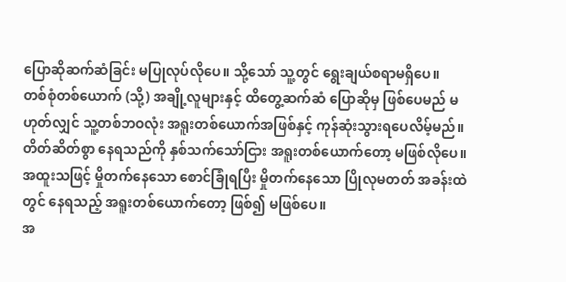ပြောဆိုဆက်ဆံခြင်း မပြုလုပ်လိုပေ။ သို့သော် သူ့တွင် ရွေးချယ်စရာမရှိပေ။
တစ်စုံတစ်ယောက် (သို့) အချို့လူများနှင့် ထိတွေ့ဆက်ဆံ ပြောဆိုမှ ဖြစ်ပေမည် မဟုတ်လျှင် သူ့တစ်ဘဝလုံး အရူးတစ်ယောက်အဖြစ်နှင့် ကုန်ဆုံးသွားရပေလိမ့်မည်။
တိတ်ဆိတ်စွာ နေရသည်ကို နှစ်သက်သော်ငြား အရူးတစ်ယောက်တော့ မဖြစ်လိုပေ။ အထူးသဖြင့် မှိုတက်နေသော စောင်ခြုံရပြီး မှိုတက်နေသော ပြိုလုမတတ် အခန်းထဲတွင် နေရသည့် အရူးတစ်ယောက်တော့ ဖြစ်၍ မဖြစ်ပေ။
အ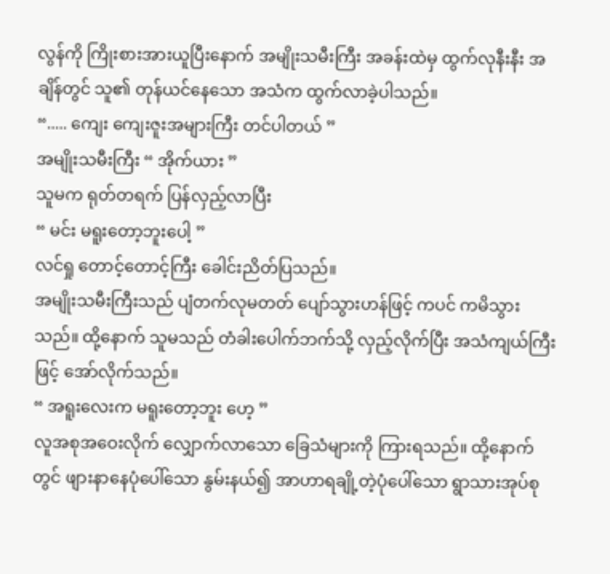လွန်ကို ကြိုးစားအားယူပြီးနောက် အမျိုးသမီးကြီး အခန်းထဲမှ ထွက်လုနီးနီး အချိန်တွင် သူ၏ တုန်ယင်နေသော အသံက ထွက်လာခဲ့ပါသည်။
“..... ကျေး ကျေးဇူးအများကြီး တင်ပါတယ် ”
အမျိုးသမီးကြီး “ အိုက်ယား ”
သူမက ရုတ်တရက် ပြန်လှည့်လာပြီး
“ မင်း မရူးတော့ဘူးပေါ့ ”
လင်ရှု တောင့်တောင့်ကြီး ခေါင်းညိတ်ပြသည်။
အမျိုးသမီးကြီးသည် ပျံတက်လုမတတ် ပျော်သွားဟန်ဖြင့် ကပင် ကမိသွားသည်။ ထို့နောက် သူမသည် တံခါးပေါက်ဘက်သို့ လှည့်လိုက်ပြီး အသံကျယ်ကြီးဖြင့် အော်လိုက်သည်။
“ အရူးလေးက မရူးတော့ဘူး ဟေ့ ”
လူအစုအဝေးလိုက် လျှောက်လာသော ခြေသံများကို ကြားရသည်။ ထို့နောက်တွင် ဖျားနာနေပုံပေါ်သော နွမ်းနယ်၍ အာဟာရချို့တဲ့ပုံပေါ်သော ရွာသားအုပ်စု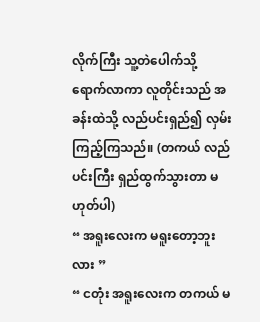လိုက်ကြီး သူ့တဲပေါက်သို့ ရောက်လာကာ လူတိုင်းသည် အခန်းထဲသို့ လည်ပင်းရှည်၍ လှမ်းကြည့်ကြသည်။ (တကယ် လည်ပင်းကြီး ရှည်ထွက်သွားတာ မဟုတ်ပါ)
“ အရူးလေးက မရူးတော့ဘူးလား ”
“ ငတုံး အရူးလေးက တကယ် မ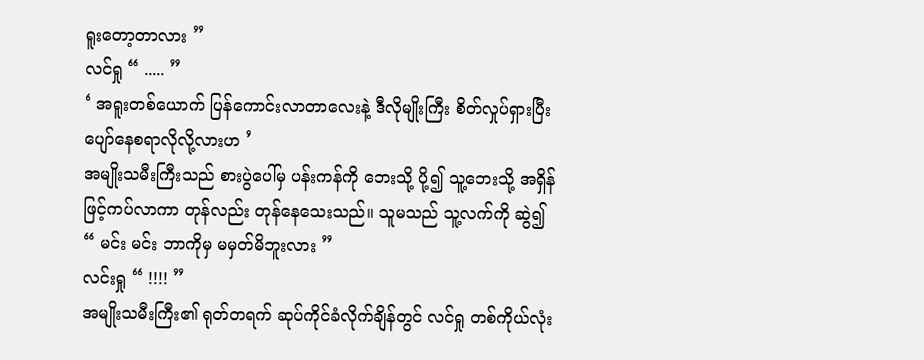ရူးတော့တာလား ”
လင်ရှု “ ..... ”
‘ အရူးတစ်ယောက် ပြန်ကောင်းလာတာလေးနဲ့ ဒီလိုမျိုးကြီး စိတ်လှုပ်ရှားပြီး ပျော်နေစရာလိုလို့လားဟ ’
အမျိုးသမီးကြီးသည် စားပွဲပေါ်မှ ပန်းကန်ကို ဘေးသို့ ပို့၍ သူ့ဘေးသို့ အရှိန်ဖြင့်ကပ်လာကာ တုန်လည်း တုန်နေသေးသည်။ သူမသည် သူ့လက်ကို ဆွဲ၍
“ မင်း မင်း ဘာကိုမှ မမှတ်မိဘူးလား ”
လင်းရှု “ !!!! ”
အမျိုးသမီးကြီး၏ ရုတ်တရက် ဆုပ်ကိုင်ခံလိုက်ချိန်တွင် လင်ရှု တစ်ကိုယ်လုံး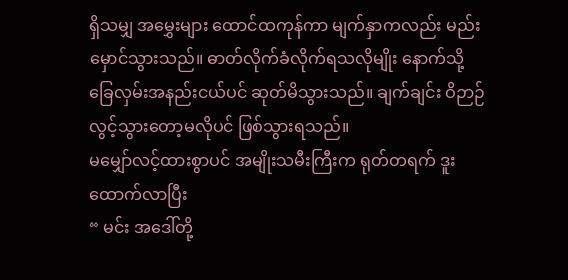ရှိသမျှ အမွှေးများ ထောင်ထကုန်ကာ မျက်နှာကလည်း မည်းမှောင်သွားသည်။ ဓာတ်လိုက်ခံလိုက်ရသလိုမျိုး နောက်သို့ ခြေလှမ်းအနည်းငယ်ပင် ဆုတ်မိသွားသည်။ ချက်ချင်း ဝိဉာဉ်လွင့်သွားတော့မလိုပင် ဖြစ်သွားရသည်။
မမျှော်လင့်ထားစွာပင် အမျိုးသမီးကြီးက ရုတ်တရက် ဒူးထောက်လာပြီး
“ မင်း အဒေါ်တို့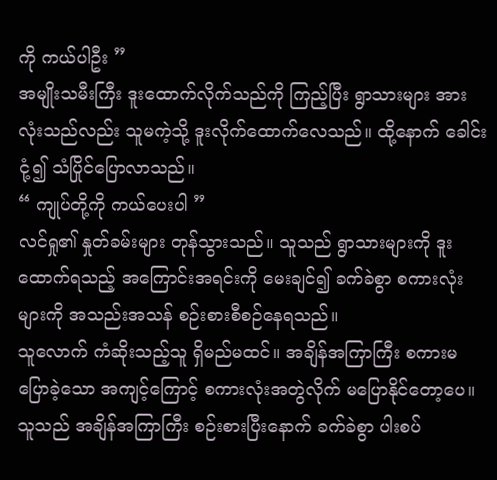ကို ကယ်ပါဦး ”
အမျိုးသမီးကြီး ဒူးထောက်လိုက်သည်ကို ကြည့်ပြီး ရွာသားများ အားလုံးသည်လည်း သူမကဲ့သို့ ဒူးလိုက်ထောက်လေသည်။ ထို့နောက် ခေါင်းငုံ့၍ သံပြိုင်ပြောလာသည်။
“ ကျုပ်တို့ကို ကယ်ပေးပါ ”
လင်ရှု၏ နှုတ်ခမ်းများ တုန်သွားသည်။ သူသည် ရွာသားများကို ဒူးထောက်ရသည့် အကြောင်းအရင်းကို မေးချင်၍ ခက်ခဲစွာ စကားလုံးများကို အသည်းအသန် စဉ်းစားစီစဉ်နေရသည်။
သူလောက် ကံဆိုးသည့်သူ ရှိမည်မထင်။ အချိန်အကြာကြီး စကားမပြောခဲ့သော အကျင့်ကြောင့် စကားလုံးအတွဲလိုက် မပြောနိုင်တော့ပေ။
သူသည် အချိန်အကြာကြီး စဉ်းစားပြီးနောက် ခက်ခဲစွာ ပါးစပ်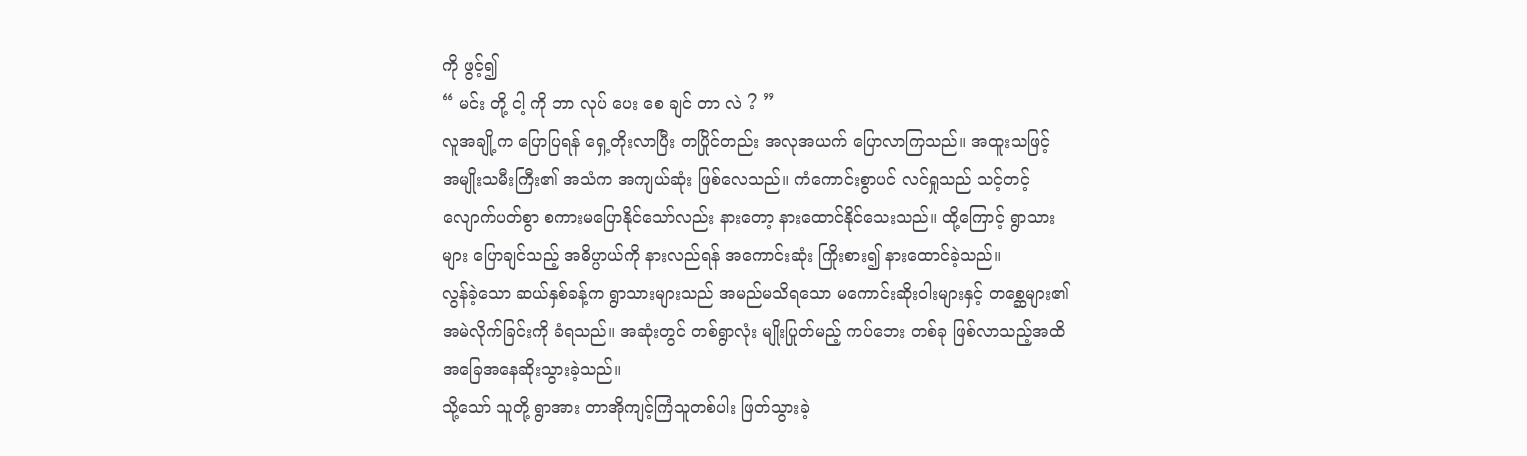ကို ဖွင့်၍
“ မင်း တို့ ငါ့ ကို ဘာ လုပ် ပေး စေ ချင် တာ လဲ ? ”
လူအချို့က ပြောပြရန် ရှေ့တိုးလာပြီး တပြိုင်တည်း အလုအယက် ပြောလာကြသည်။ အထူးသဖြင့် အမျိုးသမီးကြီး၏ အသံက အကျယ်ဆုံး ဖြစ်လေသည်။ ကံကောင်းစွာပင် လင်ရှုသည် သင့်တင့်လျောက်ပတ်စွာ စကားမပြောနိုင်သော်လည်း နားတော့ နားထောင်နိုင်သေးသည်။ ထို့ကြောင့် ရွာသားများ ပြောချင်သည့် အဓိပ္ပာယ်ကို နားလည်ရန် အကောင်းဆုံး ကြိုးစား၍ နားထောင်ခဲ့သည်။
လွန်ခဲ့သော ဆယ်နှစ်ခန့်က ရွာသားများသည် အမည်မသိရသော မကောင်းဆိုးဝါးများနှင့် တစ္ဆေများ၏ အမဲလိုက်ခြင်းကို ခံရသည်။ အဆုံးတွင် တစ်ရွာလုံး မျိုးပြုတ်မည့် ကပ်ဘေး တစ်ခု ဖြစ်လာသည့်အထိ အခြေအနေဆိုးသွားခဲ့သည်။
သို့သော် သူတို့ ရွာအား တာအိုကျင့်ကြံသူတစ်ပါး ဖြတ်သွားခဲ့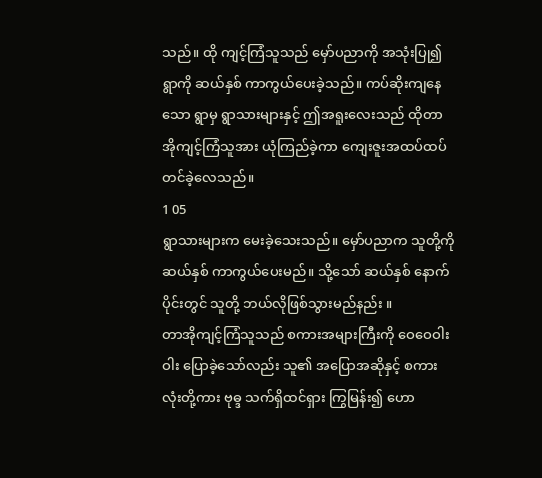သည်။ ထို ကျင့်ကြံသူသည် မှော်ပညာကို အသုံးပြု၍ ရွာကို ဆယ်နှစ် ကာကွယ်ပေးခဲ့သည်။ ကပ်ဆိုးကျနေသော ရွာမှ ရွာသားများနှင့် ဤအရူးလေးသည် ထိုတာအိုကျင့်ကြံသူအား ယုံကြည်ခဲ့ကာ ကျေးဇူးအထပ်ထပ် တင်ခဲ့လေသည်။
1 05
ရွာသားများက မေးခဲ့သေးသည်။ မှော်ပညာက သူတို့ကို ဆယ်နှစ် ကာကွယ်ပေးမည်။ သို့သော် ဆယ်နှစ် နောက်ပိုင်းတွင် သူတို့ ဘယ်လိုဖြစ်သွားမည်နည်း ။
တာအိုကျင့်ကြံသူသည် စကားအများကြီးကို ဝေဝေဝါးဝါး ပြောခဲ့သော်လည်း သူ၏ အပြောအဆိုနှင့် စကားလုံးတို့ကား ဗုဓ္ဒ သက်ရှိထင်ရှား ကြွမြန်း၍ ဟော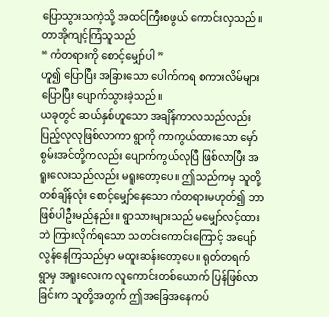ပြောသွားသကဲ့သို့ အထင်ကြီးစဖွယ် ကောင်းလှသည်။ တာအိုကျင့်ကြံသူသည်
“ ကံတရားကို စောင့်မျှော်ပါ ”
ဟူ၍ ပြောပြီး အခြားသော ပေါက်ကရ စကားလိမ်များပြောပြီး ပျောက်သွားခဲ့သည်။
ယခုတွင် ဆယ်နှစ်ဟူသော အချိန်ကာလသည်လည်း ပြည့်လုလုဖြစ်လာကာ ရွာကို ကာကွယ်ထားသော မှော်စွမ်းအင်တို့ကလည်း ပျောက်ကွယ်လုပြီ ဖြစ်လာပြီး အရူးလေးသည်လည်း မရူးတော့ပေ။ ဤသည်ကမှ သူတို့ တစ်ချိန်လုံး စောင့်မျှော်နေသော ကံတရားမဟုတ်၍ ဘာဖြစ်ပါဦးမည်နည်း။ ရွာသားများသည် မမျှော်လင့်ထားဘဲ ကြားလိုက်ရသော သတင်းကောင်းကြောင့် အပျော်လွန်နေကြသည်မှာ မထူးဆန်းတော့ပေ။ ရုတ်တရက် ရွာမှ အရူးလေးက လူကောင်းတစ်ယောက် ပြန်ဖြစ်လာခြင်းက သူတို့အတွက် ဤအခြေအနေကပ်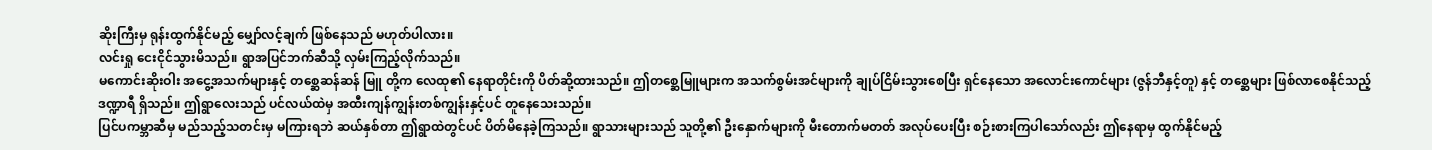ဆိုးကြီးမှ ရုန်းထွက်နိုင်မည့် မျှော်လင့်ချက် ဖြစ်နေသည် မဟုတ်ပါလား။
လင်းရှု ငေးငိုင်သွားမိသည်။ ရွာအပြင်ဘက်ဆီသို့ လှမ်းကြည့်လိုက်သည်။
မကောင်းဆိုးဝါး အငွေ့အသက်များနှင့် တစ္ဆေဆန်ဆန် မြူ တို့က လေထု၏ နေရာတိုင်းကို ပိတ်ဆို့ထားသည်။ ဤတစ္ဆေမြူများက အသက်စွမ်းအင်များကို ချုပ်ငြိမ်းသွားစေပြီး ရှင်နေသော အလောင်းကောင်များ (ဇွန်ဘီနှင့်တူ) နှင့် တစ္ဆေများ ဖြစ်လာစေနိုင်သည့် ဒဏ္ဍာရီ ရှိသည်။ ဤရွာလေးသည် ပင်လယ်ထဲမှ အထီးကျန်ကျွန်းတစ်ကျွန်းနှင့်ပင် တူနေသေးသည်။
ပြင်ပကမ္ဘာဆီမှ မည်သည့်သတင်းမှ မကြားရဘဲ ဆယ်နှစ်တာ ဤရွာထဲတွင်ပင် ပိတ်မိနေခဲ့ကြသည်။ ရွာသားများသည် သူတို့၏ ဦးနှောက်များကို မီးတောက်မတတ် အလုပ်ပေးပြီး စဉ်းစားကြပါသော်လည်း ဤနေရာမှ ထွက်နိုင်မည့်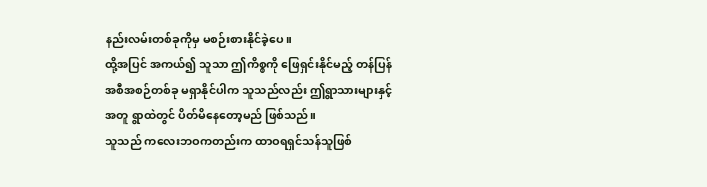နည်းလမ်းတစ်ခုကိုမှ မစဉ်းစားနိုင်ခဲ့ပေ။
ထို့အပြင် အကယ်၍ သူသာ ဤကိစ္စကို ဖြေရှင်းနိုင်မည့် တန်ပြန် အစီအစဉ်တစ်ခု မရှာနိုင်ပါက သူသည်လည်း ဤရွာသားများနှင့်အတူ ရွာထဲတွင် ပိတ်မိနေတော့မည် ဖြစ်သည်။
သူသည် ကလေးဘဝကတည်းက ထာဝရရှင်သန်သူဖြစ်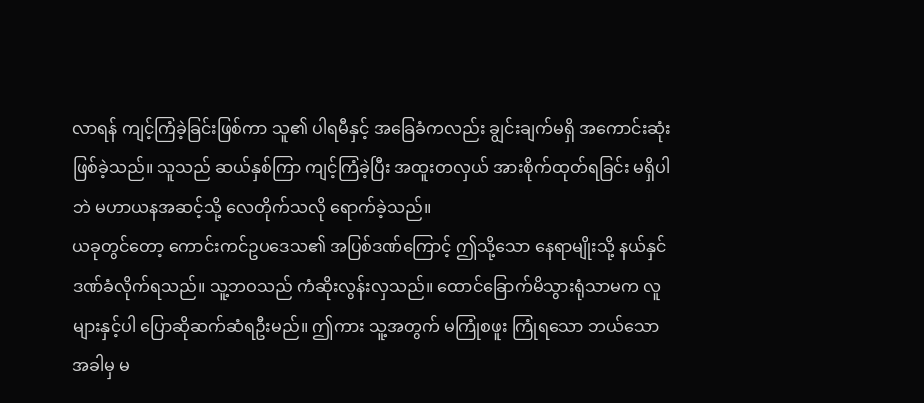လာရန် ကျင့်ကြံခဲ့ခြင်းဖြစ်ကာ သူ၏ ပါရမီနှင့် အခြေခံကလည်း ချွင်းချက်မရှိ အကောင်းဆုံး ဖြစ်ခဲ့သည်။ သူသည် ဆယ်နှစ်ကြာ ကျင့်ကြံခဲ့ပြီး အထူးတလှယ် အားစိုက်ထုတ်ရခြင်း မရှိပါဘဲ မဟာယနအဆင့်သို့ လေတိုက်သလို ရောက်ခဲ့သည်။
ယခုတွင်တော့ ကောင်းကင်ဥပဒေသ၏ အပြစ်ဒဏ်ကြောင့် ဤသို့သော နေရာမျိုးသို့ နယ်နှင်ဒဏ်ခံလိုက်ရသည်။ သူ့ဘဝသည် ကံဆိုးလွန်းလှသည်။ ထောင်ခြောက်မိသွားရုံသာမက လူများနှင့်ပါ ပြောဆိုဆက်ဆံရဦးမည်။ ဤကား သူ့အတွက် မကြုံစဖူး ကြုံရသော ဘယ်သောအခါမှ မ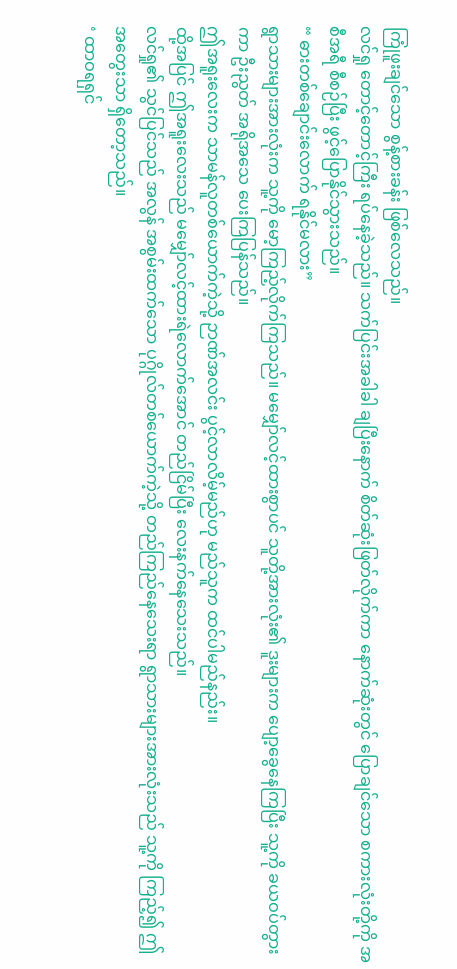ကြုံဖူးချင်သော စွန့်စားခန်း ဖြစ်လေသည်။
လင်ရှု တောင့်တောင့်ကြီး ရပ်နေခဲ့သည်။ သက်ပြင်းအခါခါ ချပြီးနောက် စိတ်ဆုံးဖြတ်လိုက်ကာ နောက်ဆုံးတွင် ပြောချင်သော စကားလုံးတို့ကို အစီအရီ စီစဉ်ပြီး ဖွင့်ပြောနိုင်သွားသည်။
“ ဓားတစ်ချောင်းလောက် ရနိုင်မလား”
ရွာသားများအားလုံးက သူ့ကို မော့ကြည့်လိုက်ကြသည်။ မမျှော်လင့်ထားစွာပင် သူတို့အားလုံး၏ ဒူးများက ပျော့ခွေနေကြပြီး သူ့ကို ခယဝပ်တွားကာ ဦးညွတ် အရိုအသေ ပေးကြပြန်သည်။
ဤအရူးလေးက သာမန်လူတစ်ယောက်ကဲ့သို့ ဉာဏ်အလင်း ပွင့်လာလိမ့်မည်ဟု မည်သူက ထင်ပါမည်နည်း။
ထို့အပြင် ဤအရူးလေးသည် မမျှော်လင့်ထားရဲလောက်အောင် တည်ငြိမ်ပြီး လေးနက်နေသေးသည်။
လင်ရှု၏ သွင်ပြင်သည် အလွန် အစွမ်းထက်သော ပုဂ္ဂိုလ်တစ်ယောက်ကဲ့သို့ တည်ကြည်နေသေးရာ ရွာသားများအားလုံးသည် သူ့ကို ကြည့်၍ ဤအတွေးသာ ရှိတော့သည်။
‘ ထာဝရရှင်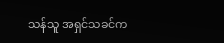သန်သူ အရှင်သခင်က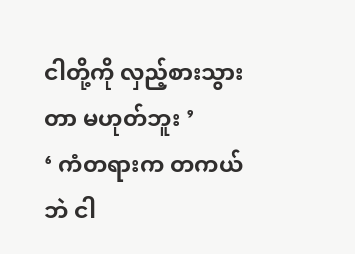ငါတို့ကို လှည့်စားသွားတာ မဟုတ်ဘူး ’
‘ ကံတရားက တကယ်ဘဲ ငါ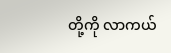တို့ကို လာကယ်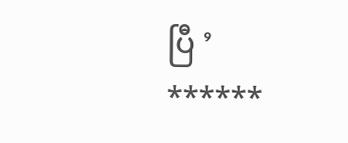ပြီ ’
******